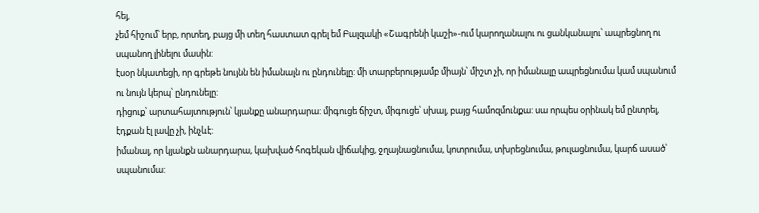հեյ,
չեմ հիշում՝ երբ, որտեղ, բայց մի տեղ հաստատ գրել եմ Բալզակի «Շագրենի կաշի»-ում կարողանալու ու ցանկանալու՝ ապրեցնող ու սպանող լինելու մասին:
էսօր նկատեցի, որ գրեթե նույնն են իմանալն ու ընդունելը: մի տարբերությամբ միայն՝ միշտ չի, որ իմանալը ապրեցնումա կամ սպանում ու նույն կերպ՝ ընդունելը:
դիցուք՝ արտահայտություն՝ կյանքը անարդարա: միգուցե ճիշտ, միգուցե՝ սխալ, բայց համոզմունքա: սա որպես օրինակ եմ ընտրել, էդքան էլ լավը չի, ինչևէ:
իմանալ, որ կյանքն անարդարա, կախված հոգեկան վիճակից, ջղայնացնումա, կոտրումա, տխրեցնումա, թուլացնումա, կարճ ասած՝ սպանումա: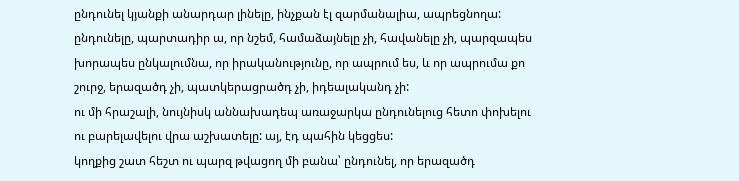ընդունել կյանքի անարդար լինելը, ինչքան էլ զարմանալիա, ապրեցնողա: ընդունելը, պարտադիր ա, որ նշեմ, համաձայնելը չի, հավանելը չի, պարզապես խորապես ընկալումնա, որ իրականությունը, որ ապրում ես, և որ ապրումա քո շուրջ, երազածդ չի, պատկերացրածդ չի, իդեալականդ չի:
ու մի հրաշալի, նույնիսկ աննախադեպ առաջարկա ընդունելուց հետո փոխելու ու բարելավելու վրա աշխատելը: այ, էդ պահին կեցցես:
կողքից շատ հեշտ ու պարզ թվացող մի բանա՝ ընդունել, որ երազածդ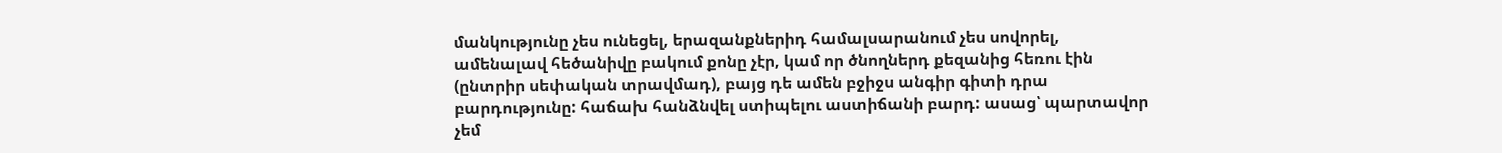մանկությունը չես ունեցել, երազանքներիդ համալսարանում չես սովորել, ամենալավ հեծանիվը բակում քոնը չէր, կամ որ ծնողներդ քեզանից հեռու էին (ընտրիր սեփական տրավմադ), բայց դե ամեն բջիջս անգիր գիտի դրա բարդությունը: հաճախ հանձնվել ստիպելու աստիճանի բարդ: ասաց՝ պարտավոր չեմ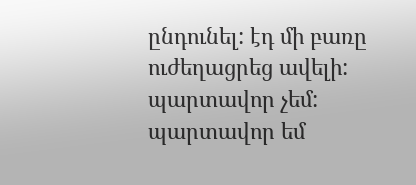ընդունել: էդ մի բառը ուժեղացրեց ավելի: պարտավոր չեմ: պարտավոր եմ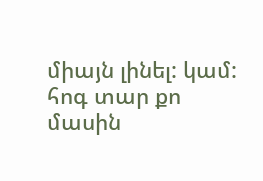միայն լինել: կամ:
հոգ տար քո մասին